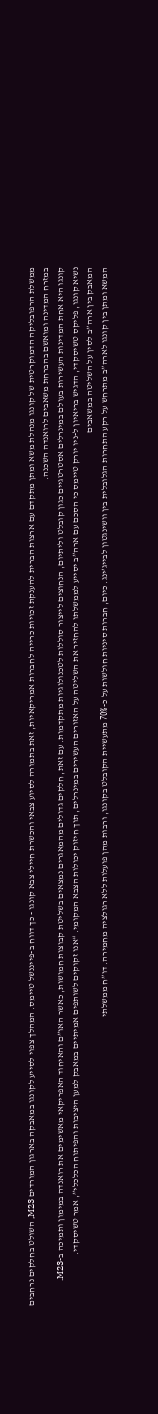ממשלת הרפובליקה הדמוקרטית של קונגו מנהלת משא ומתן מתקדם עם ארצות הברית להענקת זכויות כרייה לחברות אמריקאיות, זאת בתמורה לסיוע צבאי והכשרת חיילי צבא קונגו - כך דווח ב-פייננשל טיימס. המהלך צפוי לסייע לקונגו במאבקה בארגון המורדים M23, השולט בחלקים נרחבים במזרח המדינה ומואשם בהברחת משאבים לרואנדה השכנה.
קונגו היא אחת המדינות העשירות בעולם במינרלים אסטרטגיים כגון קובלט וליתיום, הנחוצים לייצור סוללות לטכנולוגיות מתקדמות. עם זאת, חלקים גדולים מהמאגרים נמצאים בשליטת קבוצות חמושות, כאשר האו”ם והאיחוד האפריקאי מאשימים את רואנדה במימון ותמיכה ב-M23.
נשיא קונגו, פליקס טשיסקדי, הדגיש בריאיון ל-ניו יורק טיימס כי הסכם עם ארה”ב יסייע לממשלתו להחזיר את השליטה על האזורים העשירים במינרלים, תוך חיזוק יכולות הצבא המקומי. “אנו זקוקים לשותפים אמיתיים במאבק למען היציבות והפיתוח הכלכלי”, אמר טשיסקדי.
המאבק בין ארה”ב לסין על השליטה במשאבים
המשא ומתן בין קונגו לארה”ב מתרחש על רקע התחרות הגלובלית בין וושינגטון לבייג’ינג. כיום, חברות סיניות חולשות על כ-70% מתעשיית הקובלט בקונגו, ורבות מהן פועלות ללא רגולציה מחמירה. דו”ח ממשלתי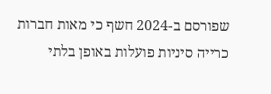שפורסם ב-2024 חשף כי מאות חברות כרייה סיניות פועלות באופן בלתי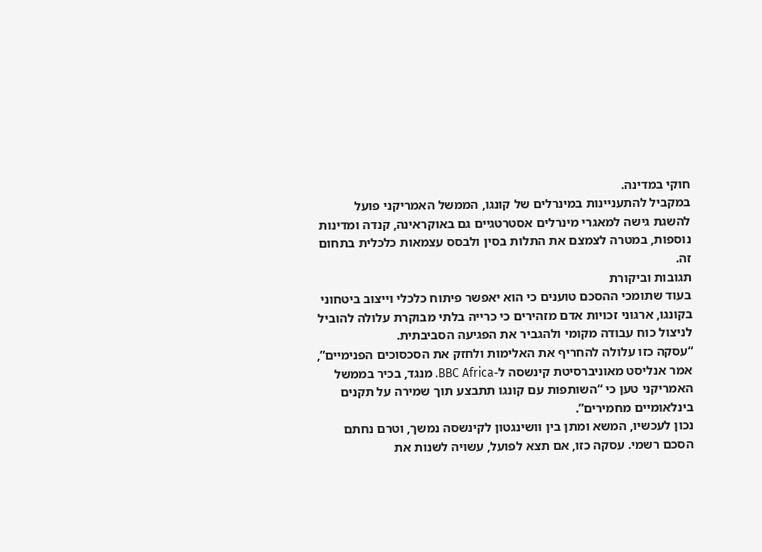חוקי במדינה.
במקביל להתעניינות במינרלים של קונגו, הממשל האמריקני פועל להשגת גישה למאגרי מינרלים אסטרטגיים גם באוקראינה, קנדה ומדינות נוספות, במטרה לצמצם את התלות בסין ולבסס עצמאות כלכלית בתחום זה.
תגובות וביקורת
בעוד שתומכי ההסכם טוענים כי הוא יאפשר פיתוח כלכלי וייצוב ביטחוני בקונגו, ארגוני זכויות אדם מזהירים כי כרייה בלתי מבוקרת עלולה להוביל לניצול כוח עבודה מקומי ולהגביר את הפגיעה הסביבתית.
“עסקה כזו עלולה להחריף את האלימות ולחזק את הסכסוכים הפנימיים”, אמר אנליסט מאוניברסיטת קינשסה ל-BBC Africa. מנגד, בכיר בממשל האמריקני טען כי “השותפות עם קונגו תתבצע תוך שמירה על תקנים בינלאומיים מחמירים”.
נכון לעכשיו, המשא ומתן בין וושינגטון לקינשסה נמשך, וטרם נחתם הסכם רשמי. עסקה כזו, אם תצא לפועל, עשויה לשנות את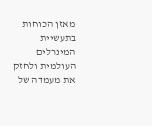מאזן הכוחות בתעשיית המינרלים העולמית ולחזק את מעמדה של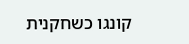קונגו כשחקנית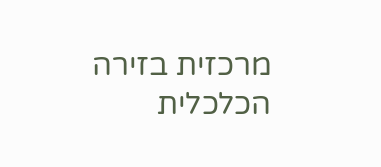מרכזית בזירה הכלכלית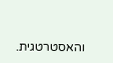והאסטרטגית.